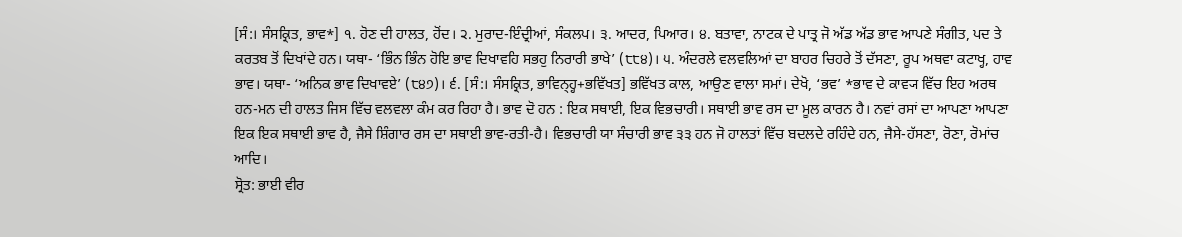[ਸੰ:। ਸੰਸਕ੍ਰਿਤ, ਭਾਵ*] ੧. ਹੋਣ ਦੀ ਹਾਲਤ, ਹੋਂਦ। ੨. ਮੁਰਾਦ-ਇੰਦ੍ਰੀਆਂ, ਸੰਕਲਪ। ੩. ਆਦਰ, ਪਿਆਰ। ੪. ਬਤਾਵਾ, ਨਾਟਕ ਦੇ ਪਾਤ੍ਰ ਜੋ ਅੱਡ ਅੱਡ ਭਾਵ ਆਪਣੇ ਸੰਗੀਤ, ਪਦ ਤੇ ਕਰਤਬ ਤੋਂ ਦਿਖਾਂਦੇ ਹਨ। ਯਥਾ- ‘ਭਿੰਨ ਭਿੰਨ ਹੋਇ ਭਾਵ ਦਿਖਾਵਹਿ ਸਭਹੁ ਨਿਰਾਰੀ ਭਾਖੇ’ (੮੮੪)। ੫. ਅੰਦਰਲੇ ਵਲਵਲਿਆਂ ਦਾ ਬਾਹਰ ਚਿਹਰੇ ਤੋਂ ਦੱਸਣਾ, ਰੂਪ ਅਥਵਾ ਕਟਾਖ੍ਹ, ਹਾਵ ਭਾਵ। ਯਥਾ- ‘ਅਨਿਕ ਭਾਵ ਦਿਖਾਵਏ’ (੮੪੭)। ੬. [ਸੰ:। ਸੰਸਕ੍ਰਿਤ, ਭਾਵਿਨ੍ਹ੍ਹ+ਭਵਿੱਖਤ] ਭਵਿੱਖਤ ਕਾਲ, ਆਉਣ ਵਾਲਾ ਸਮਾਂ। ਦੇਖੋ, ‘ਭਵ’ *ਭਾਵ ਦੇ ਕਾਵ੍ਯ ਵਿੱਚ ਇਹ ਅਰਥ ਹਨ-ਮਨ ਦੀ ਹਾਲਤ ਜਿਸ ਵਿੱਚ ਵਲਵਲਾ ਕੰਮ ਕਰ ਰਿਹਾ ਹੈ। ਭਾਵ ਦੋ ਹਨ : ਇਕ ਸਥਾਈ, ਇਕ ਵਿਭਚਾਰੀ। ਸਥਾਈ ਭਾਵ ਰਸ ਦਾ ਮੂਲ ਕਾਰਨ ਹੈ। ਨਵਾਂ ਰਸਾਂ ਦਾ ਆਪਣਾ ਆਪਣਾ ਇਕ ਇਕ ਸਥਾਈ ਭਾਵ ਹੈ, ਜੈਸੇ ਸ਼ਿੰਗਾਰ ਰਸ ਦਾ ਸਥਾਈ ਭਾਵ-ਰਤੀ-ਹੈ। ਵਿਭਚਾਰੀ ਯਾ ਸੰਚਾਰੀ ਭਾਵ ੩੩ ਹਨ ਜੋ ਹਾਲਤਾਂ ਵਿੱਚ ਬਦਲਦੇ ਰਹਿੰਦੇ ਹਨ, ਜੈਸੇ-ਹੱਸਣਾ, ਰੋਣਾ, ਰੋਮਾਂਚ ਆਦਿ।
ਸ੍ਰੋਤ: ਭਾਈ ਵੀਰ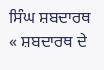ਸਿੰਘ ਸ਼ਬਦਾਰਥ
« ਸ਼ਬਦਾਰਥ ਦੇ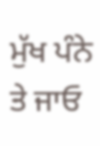ਮੁੱਖ ਪੰਨੇ ਤੇ ਜਾਓ